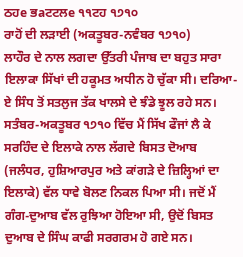ਠਹe ਭaਟਟਲe ੧੧ਟਹ ੧੭੧੦
ਰਾਹੋਂ ਦੀ ਲੜਾਈ (ਅਕਤੂਬਰ-ਨਵੰਬਰ ੧੭੧੦)
ਲਾਹੌਰ ਦੇ ਨਾਲ ਲਗਦਾ ਉੱਤਰੀ ਪੰਜਾਬ ਦਾ ਬਹੁਤ ਸਾਰਾ ਇਲਾਕਾ ਸਿੱਖਾਂ ਦੀ ਹਕੂਮਤ ਅਧੀਨ ਹੋ ਚੁੱਕਾ ਸੀ। ਦਰਿਆ-ਏ ਸਿੰਧ ਤੋਂ ਸਤਲੁਜ ਤੱਕ ਖਾਲਸੇ ਦੇ ਝੰਡੇ ਝੂਲ ਰਹੇ ਸਨ। ਸਤੰਬਰ-ਅਕਤੂਬਰ ੧੭੧੦ ਵਿੱਚ ਮੈਂ ਸਿੱਖ ਫੌਜਾਂ ਲੈ ਕੇ ਸਰਹਿੰਦ ਦੇ ਇਲਾਕੇ ਨਾਲ ਲੱਗਦੇ ਬਿਸਤ ਦੋਆਬ (ਜਲੰਧਰ, ਹੁਸ਼ਿਆਰਪੁਰ ਅਤੇ ਕਾਂਗੜੇ ਦੇ ਜ਼ਿਲ੍ਹਿਆਂ ਦਾ ਇਲਾਕੇ) ਵੱਲ ਧਾਵੇ ਬੋਲਣ ਨਿਕਲ ਪਿਆ ਸੀ। ਜਦੋਂ ਮੈਂ ਗੰਗ-ਦੁਆਬ ਵੱਲ ਰੁਝਿਆ ਹੋਇਆ ਸੀ, ਉਦੋਂ ਬਿਸਤ ਦੁਆਬ ਦੇ ਸਿੰਘ ਕਾਫੀ ਸਰਗਰਮ ਹੋ ਗਏ ਸਨ।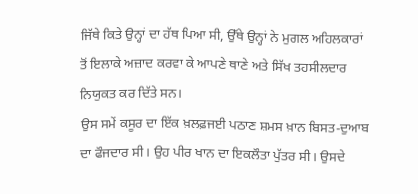ਜਿੱਥੇ ਕਿਤੇ ਉਨ੍ਹਾਂ ਦਾ ਹੱਥ ਪਿਆ ਸੀ, ਉੱਥੇ ਉਨ੍ਹਾਂ ਨੇ ਮੁਗਲ ਅਹਿਲਕਾਰਾਂ ਤੋਂ ਇਲਾਕੇ ਅਜ਼ਾਦ ਕਰਵਾ ਕੇ ਆਪਣੇ ਥਾਣੇ ਅਤੇ ਸਿੱਖ ਤਹਸੀਲਦਾਰ ਨਿਯੁਕਤ ਕਰ ਦਿੱਤੇ ਸਨ।
ਉਸ ਸਮੇਂ ਕਸੂਰ ਦਾ ਇੱਕ ਖ਼ਲਫ਼ਜਈ ਪਠਾਣ ਸ਼ਮਸ ਖ਼ਾਨ ਬਿਸਤ-ਦੁਆਬ ਦਾ ਫੌਜਦਾਰ ਸੀ। ਉਹ ਪੀਰ ਖਾਨ ਦਾ ਇਕਲੌਤਾ ਪੁੱਤਰ ਸੀ। ਉਸਦੇ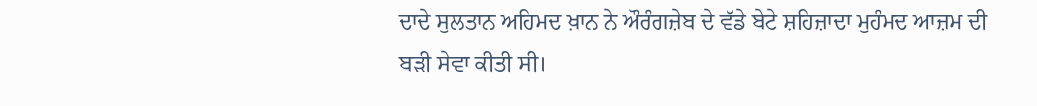ਦਾਦੇ ਸੁਲਤਾਨ ਅਹਿਮਦ ਖ਼ਾਨ ਨੇ ਔਰੰਗਜ਼ੇਬ ਦੇ ਵੱਡੇ ਬੇਟੇ ਸ਼ਹਿਜ਼ਾਦਾ ਮੁਹੰਮਦ ਆਜ਼ਮ ਦੀ ਬੜੀ ਸੇਵਾ ਕੀਤੀ ਸੀ।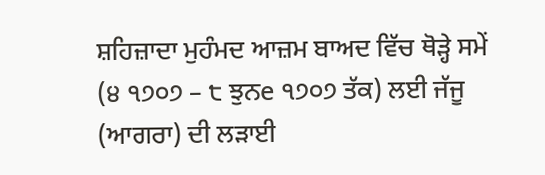ਸ਼ਹਿਜ਼ਾਦਾ ਮੁਹੰਮਦ ਆਜ਼ਮ ਬਾਅਦ ਵਿੱਚ ਥੋੜ੍ਹੇ ਸਮੇਂ (੪ ੧੭੦੭ – ੮ ਝੁਨe ੧੭੦੭ ਤੱਕ) ਲਈ ਜੱਜੂ (ਆਗਰਾ) ਦੀ ਲੜਾਈ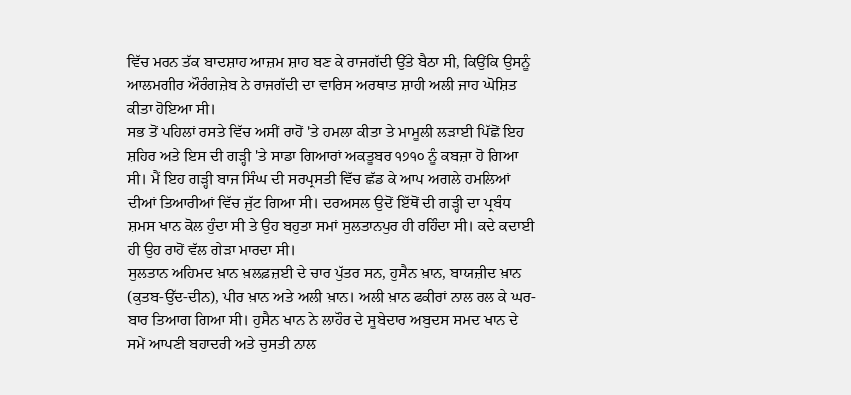ਵਿੱਚ ਮਰਨ ਤੱਕ ਬਾਦਸ਼ਾਹ ਆਜ਼ਮ ਸ਼ਾਹ ਬਣ ਕੇ ਰਾਜਗੱਦੀ ਉੱਤੇ ਬੈਠਾ ਸੀ, ਕਿਉਂਕਿ ਉਸਨੂੰ ਆਲਮਗੀਰ ਔਰੰਗਜ਼ੇਬ ਨੇ ਰਾਜਗੱਦੀ ਦਾ ਵਾਰਿਸ ਅਰਥਾਤ ਸ਼ਾਹੀ ਅਲੀ ਜਾਹ ਘੋਸ਼ਿਤ ਕੀਤਾ ਹੋਇਆ ਸੀ।
ਸਭ ਤੋਂ ਪਹਿਲਾਂ ਰਸਤੇ ਵਿੱਚ ਅਸੀਂ ਰਾਹੋਂ 'ਤੇ ਹਮਲਾ ਕੀਤਾ ਤੇ ਮਾਮੂਲੀ ਲੜਾਈ ਪਿੱਛੋਂ ਇਹ ਸ਼ਹਿਰ ਅਤੇ ਇਸ ਦੀ ਗੜ੍ਹੀ 'ਤੇ ਸਾਡਾ ਗਿਆਰਾਂ ਅਕਤੂਬਰ ੧੭੧੦ ਨੂੰ ਕਬਜ਼ਾ ਹੋ ਗਿਆ ਸੀ। ਮੈਂ ਇਹ ਗੜ੍ਹੀ ਬਾਜ ਸਿੰਘ ਦੀ ਸਰਪ੍ਰਸਤੀ ਵਿੱਚ ਛੱਡ ਕੇ ਆਪ ਅਗਲੇ ਹਮਲਿਆਂ ਦੀਆਂ ਤਿਆਰੀਆਂ ਵਿੱਚ ਜੁੱਟ ਗਿਆ ਸੀ। ਦਰਅਸਲ ਉਦੋਂ ਇੱਥੋਂ ਦੀ ਗੜ੍ਹੀ ਦਾ ਪ੍ਰਬੰਧ ਸ਼ਮਸ ਖਾਨ ਕੋਲ ਹੁੰਦਾ ਸੀ ਤੇ ਉਹ ਬਹੁਤਾ ਸਮਾਂ ਸੁਲਤਾਨਪੁਰ ਹੀ ਰਹਿੰਦਾ ਸੀ। ਕਦੇ ਕਦਾਈ ਹੀ ਉਹ ਰਾਹੋਂ ਵੱਲ ਗੇੜਾ ਮਾਰਦਾ ਸੀ।
ਸੁਲਤਾਨ ਅਹਿਮਦ ਖ਼ਾਨ ਖ਼ਲਫ਼ਜ਼ਈ ਦੇ ਚਾਰ ਪੁੱਤਰ ਸਨ, ਹੁਸੈਨ ਖ਼ਾਨ, ਬਾਯਜ਼ੀਦ ਖ਼ਾਨ (ਕੁਤਬ-ਉੱਦ-ਦੀਨ), ਪੀਰ ਖ਼ਾਨ ਅਤੇ ਅਲੀ ਖ਼ਾਨ। ਅਲੀ ਖ਼ਾਨ ਫਕੀਰਾਂ ਨਾਲ ਰਲ ਕੇ ਘਰ-ਬਾਰ ਤਿਆਗ ਗਿਆ ਸੀ। ਹੁਸੈਨ ਖਾਨ ਨੇ ਲਾਹੌਰ ਦੇ ਸੂਬੇਦਾਰ ਅਬੁਦਸ ਸਮਦ ਖਾਨ ਦੇ ਸਮੇਂ ਆਪਣੀ ਬਹਾਦਰੀ ਅਤੇ ਚੁਸਤੀ ਨਾਲ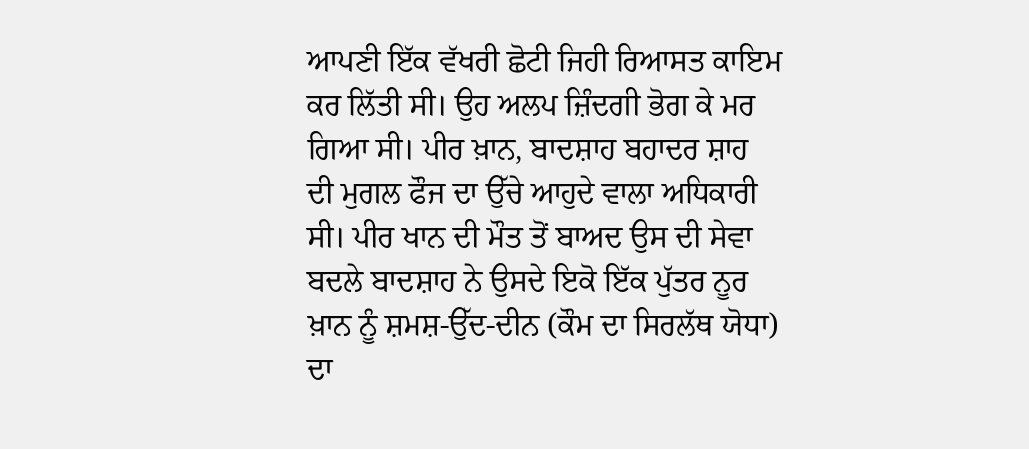ਆਪਣੀ ਇੱਕ ਵੱਖਰੀ ਛੋਟੀ ਜਿਹੀ ਰਿਆਸਤ ਕਾਇਮ ਕਰ ਲਿੱਤੀ ਸੀ। ਉਹ ਅਲਪ ਜ਼ਿੰਦਗੀ ਭੋਗ ਕੇ ਮਰ ਗਿਆ ਸੀ। ਪੀਰ ਖ਼ਾਨ, ਬਾਦਸ਼ਾਹ ਬਹਾਦਰ ਸ਼ਾਹ ਦੀ ਮੁਗਲ ਫੌਜ ਦਾ ਉੱਚੇ ਆਹੁਦੇ ਵਾਲਾ ਅਧਿਕਾਰੀ ਸੀ। ਪੀਰ ਖਾਨ ਦੀ ਮੌਤ ਤੋਂ ਬਾਅਦ ਉਸ ਦੀ ਸੇਵਾ ਬਦਲੇ ਬਾਦਸ਼ਾਹ ਨੇ ਉਸਦੇ ਇਕੋ ਇੱਕ ਪੁੱਤਰ ਨੂਰ ਖ਼ਾਨ ਨੂੰ ਸ਼ਮਸ਼-ਉੱਦ-ਦੀਨ (ਕੌਮ ਦਾ ਸਿਰਲੱਥ ਯੋਧਾ) ਦਾ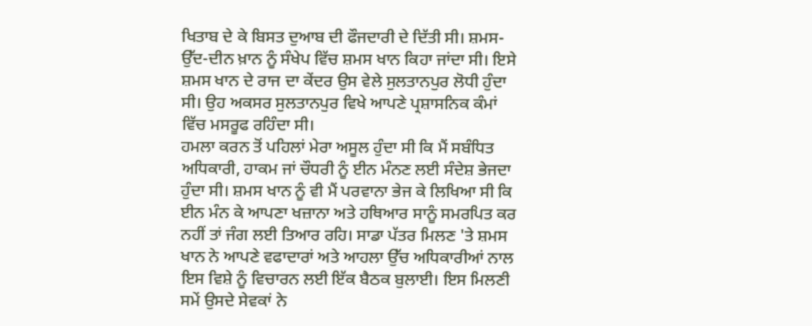ਖਿਤਾਬ ਦੇ ਕੇ ਬਿਸਤ ਦੁਆਬ ਦੀ ਫੌਜਦਾਰੀ ਦੇ ਦਿੱਤੀ ਸੀ। ਸ਼ਮਸ-ਉੱਦ-ਦੀਨ ਖ਼ਾਨ ਨੂੰ ਸੰਖੇਪ ਵਿੱਚ ਸ਼ਮਸ ਖਾਨ ਕਿਹਾ ਜਾਂਦਾ ਸੀ। ਇਸੇ ਸ਼ਮਸ ਖਾਨ ਦੇ ਰਾਜ ਦਾ ਕੇਂਦਰ ਉਸ ਵੇਲੇ ਸੁਲਤਾਨਪੁਰ ਲੋਧੀ ਹੁੰਦਾ ਸੀ। ਉਹ ਅਕਸਰ ਸੁਲਤਾਨਪੁਰ ਵਿਖੇ ਆਪਣੇ ਪ੍ਰਸ਼ਾਸਨਿਕ ਕੰਮਾਂ ਵਿੱਚ ਮਸਰੂਫ ਰਹਿੰਦਾ ਸੀ।
ਹਮਲਾ ਕਰਨ ਤੋਂ ਪਹਿਲਾਂ ਮੇਰਾ ਅਸੂਲ ਹੁੰਦਾ ਸੀ ਕਿ ਮੈਂ ਸਬੰਧਿਤ ਅਧਿਕਾਰੀ, ਹਾਕਮ ਜਾਂ ਚੌਧਰੀ ਨੂੰ ਈਨ ਮੰਨਣ ਲਈ ਸੰਦੇਸ਼ ਭੇਜਦਾ ਹੁੰਦਾ ਸੀ। ਸ਼ਮਸ ਖਾਨ ਨੂੰ ਵੀ ਮੈਂ ਪਰਵਾਨਾ ਭੇਜ ਕੇ ਲਿਖਿਆ ਸੀ ਕਿ ਈਨ ਮੰਨ ਕੇ ਆਪਣਾ ਖਜ਼ਾਨਾ ਅਤੇ ਹਥਿਆਰ ਸਾਨੂੰ ਸਮਰਪਿਤ ਕਰ ਨਹੀਂ ਤਾਂ ਜੰਗ ਲਈ ਤਿਆਰ ਰਹਿ। ਸਾਡਾ ਪੱਤਰ ਮਿਲਣ 'ਤੇ ਸ਼ਮਸ ਖਾਨ ਨੇ ਆਪਣੇ ਵਫਾਦਾਰਾਂ ਅਤੇ ਆਹਲਾ ਉੱਚ ਅਧਿਕਾਰੀਆਂ ਨਾਲ ਇਸ ਵਿਸ਼ੇ ਨੂੰ ਵਿਚਾਰਨ ਲਈ ਇੱਕ ਬੈਠਕ ਬੁਲਾਈ। ਇਸ ਮਿਲਣੀ ਸਮੇਂ ਉਸਦੇ ਸੇਵਕਾਂ ਨੇ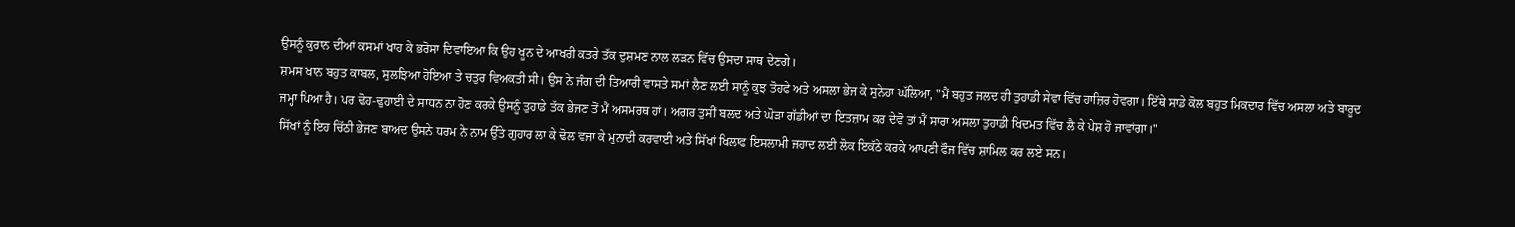ਉਸਨੂੰ ਕੁਰਾਨ ਦੀਆਂ ਕਸਮਾਂ ਖਾਹ ਕੇ ਭਰੋਸਾ ਦਿਵਾਇਆ ਕਿ ਉਹ ਖੂਨ ਦੇ ਆਖਰੀ ਕਤਰੇ ਤੱਕ ਦੁਸ਼ਮਣ ਨਾਲ ਲੜਨ ਵਿੱਚ ਉਸਦਾ ਸਾਥ ਦੇਣਗੇ।
ਸ਼ਮਸ ਖਾਨ ਬਹੁਤ ਕਾਬਲ, ਸੁਲਝਿਆ ਹੋਇਆ ਤੇ ਚਤੁਰ ਵਿਅਕਤੀ ਸੀ। ਉਸ ਨੇ ਜੰਗ ਦੀ ਤਿਆਰੀ ਵਾਸਤੇ ਸਮਾਂ ਲੈਣ ਲਈ ਸਾਨੂੰ ਕੁਝ ਤੋਹਫੇ ਅਤੇ ਅਸਲਾ ਭੇਜ ਕੇ ਸੁਨੇਹਾ ਘੱਲਿਆ, "ਮੈਂ ਬਹੁਤ ਜਲਦ ਹੀ ਤੁਹਾਡੀ ਸੇਵਾ ਵਿੱਚ ਹਾਜ਼ਿਰ ਹੋਵਗਾ। ਇੱਥੇ ਸਾਡੇ ਕੋਲ ਬਹੁਤ ਮਿਕਦਾਰ ਵਿੱਚ ਅਸਲਾ ਅਤੇ ਬਾਰੂਦ ਜਮ੍ਹਾ ਪਿਆ ਹੈ। ਪਰ ਢੋਹ-ਢੁਹਾਈ ਦੇ ਸਾਧਨ ਨਾ ਹੋਣ ਕਰਕੇ ਉਸਨੂੰ ਤੁਹਾਡੇ ਤੱਕ ਭੇਜਣ ਤੋਂ ਮੈਂ ਅਸਮਰਥ ਹਾਂ। ਅਗਰ ਤੁਸੀਂ ਬਲਦ ਅਤੇ ਘੋੜਾ ਗੱਡੀਆਂ ਦਾ ਇਤਜ਼ਾਮ ਕਰ ਦੇਵੋ ਤਾਂ ਮੈਂ ਸਾਰਾ ਅਸਲਾ ਤੁਹਾਡੀ ਖਿਦਮਤ ਵਿੱਚ ਲੈ ਕੇ ਪੇਸ਼ ਹੋ ਜਾਵਾਂਗਾ।"
ਸਿੱਖਾਂ ਨੂੰ ਇਹ ਚਿੱਠੀ ਭੇਜਣ ਬਾਅਦ ਉਸਨੇ ਧਰਮ ਨੇ ਨਾਮ ਉੱਤੇ ਗੁਹਾਰ ਲਾ ਕੇ ਢੋਲ ਵਜਾ ਕੇ ਮੁਨਾਦੀ ਕਰਵਾਈ ਅਤੇ ਸਿੱਖਾਂ ਖਿਲਾਫ ਇਸਲਾਮੀ ਜਹਾਦ ਲਈ ਲੋਕ ਇਕੱਠੇ ਕਰਕੇ ਆਪਣੀ ਫੌਜ ਵਿੱਚ ਸ਼ਾਮਿਲ ਕਰ ਲਏ ਸਨ।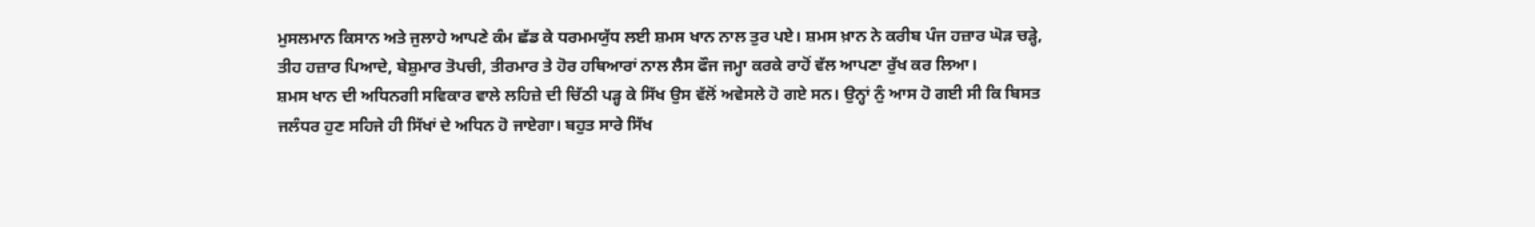ਮੁਸਲਮਾਨ ਕਿਸਾਨ ਅਤੇ ਜੁਲਾਹੇ ਆਪਣੇ ਕੰਮ ਛੱਡ ਕੇ ਧਰਮਮਯੁੱਧ ਲਈ ਸ਼ਮਸ ਖਾਨ ਨਾਲ ਤੁਰ ਪਏ। ਸ਼ਮਸ ਖ਼ਾਨ ਨੇ ਕਰੀਬ ਪੰਜ ਹਜ਼ਾਰ ਘੋੜ ਚੜ੍ਹੇ, ਤੀਹ ਹਜ਼ਾਰ ਪਿਆਦੇ, ਬੇਸ਼ੁਮਾਰ ਤੋਪਚੀ, ਤੀਰਮਾਰ ਤੇ ਹੋਰ ਹਥਿਆਰਾਂ ਨਾਲ ਲੈਸ ਫੌਜ ਜਮ੍ਹਾ ਕਰਕੇ ਰਾਹੋਂ ਵੱਲ ਆਪਣਾ ਰੁੱਖ ਕਰ ਲਿਆ।
ਸ਼ਮਸ ਖਾਨ ਦੀ ਅਧਿਨਗੀ ਸਵਿਕਾਰ ਵਾਲੇ ਲਹਿਜ਼ੇ ਦੀ ਚਿੱਠੀ ਪੜ੍ਹ ਕੇ ਸਿੱਖ ਉਸ ਵੱਲੋਂ ਅਵੇਸਲੇ ਹੋ ਗਏ ਸਨ। ਉਨ੍ਹਾਂ ਨੁੰ ਆਸ ਹੋ ਗਈ ਸੀ ਕਿ ਬਿਸਤ ਜਲੰਧਰ ਹੁਣ ਸਹਿਜੇ ਹੀ ਸਿੱਖਾਂ ਦੇ ਅਧਿਨ ਹੋ ਜਾਏਗਾ। ਬਹੁਤ ਸਾਰੇ ਸਿੱਖ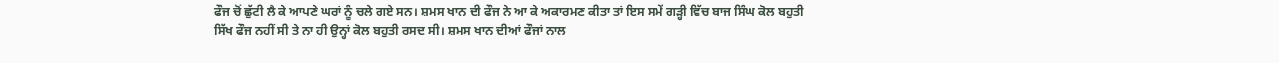ਫੌਜ ਚੋਂ ਛੁੱਟੀ ਲੈ ਕੇ ਆਪਣੇ ਘਰਾਂ ਨੂੰ ਚਲੇ ਗਏ ਸਨ। ਸ਼ਮਸ ਖਾਨ ਦੀ ਫੌਜ ਨੇ ਆ ਕੇ ਅਕਾਰਮਣ ਕੀਤਾ ਤਾਂ ਇਸ ਸਮੇਂ ਗੜ੍ਹੀ ਵਿੱਚ ਬਾਜ ਸਿੰਘ ਕੋਲ ਬਹੁਤੀ ਸਿੱਖ ਫੌਜ ਨਹੀਂ ਸੀ ਤੇ ਨਾ ਹੀ ਉਨ੍ਹਾਂ ਕੋਲ ਬਹੁਤੀ ਰਸਦ ਸੀ। ਸ਼ਮਸ ਖਾਨ ਦੀਆਂ ਫੌਜਾਂ ਨਾਲ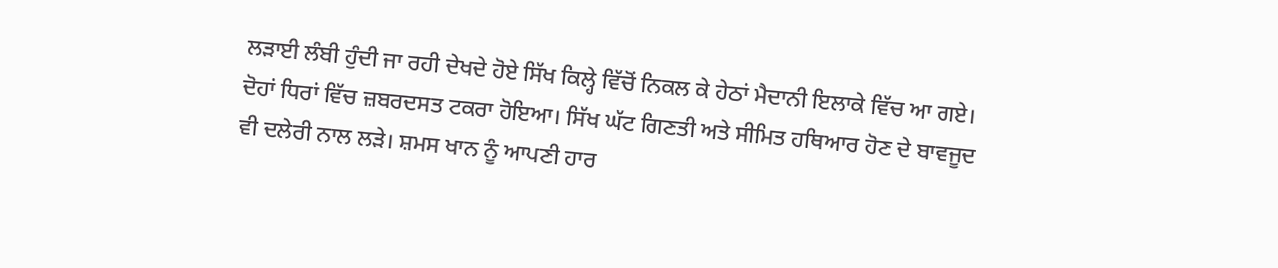ਲੜਾਈ ਲੰਬੀ ਹੁੰਦੀ ਜਾ ਰਹੀ ਦੇਖਦੇ ਹੋਏ ਸਿੱਖ ਕਿਲ੍ਹੇ ਵਿੱਚੋਂ ਨਿਕਲ ਕੇ ਹੇਠਾਂ ਮੈਦਾਨੀ ਇਲਾਕੇ ਵਿੱਚ ਆ ਗਏ। ਦੋਹਾਂ ਧਿਰਾਂ ਵਿੱਚ ਜ਼ਬਰਦਸਤ ਟਕਰਾ ਹੋਇਆ। ਸਿੱਖ ਘੱਟ ਗਿਣਤੀ ਅਤੇ ਸੀਮਿਤ ਹਥਿਆਰ ਹੋਣ ਦੇ ਬਾਵਜੂਦ ਵੀ ਦਲੇਰੀ ਨਾਲ ਲੜੇ। ਸ਼ਮਸ ਖਾਨ ਨੂੰ ਆਪਣੀ ਹਾਰ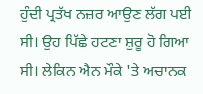ਹੁੰਦੀ ਪ੍ਰਤੱਖ ਨਜ਼ਰ ਆਉਣ ਲੱਗ ਪਈ ਸੀ। ਉਹ ਪਿੱਛੇ ਹਟਣਾ ਸ਼ੁਰੂ ਹੋ ਗਿਆ ਸੀ। ਲੇਕਿਨ ਐਨ ਮੌਕੇ 'ਤੇ ਅਚਾਨਕ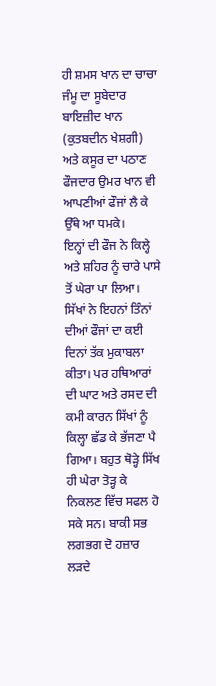ਹੀ ਸ਼ਮਸ ਖਾਨ ਦਾ ਚਾਚਾ ਜੰਮੂ ਦਾ ਸੂਬੇਦਾਰ ਬਾਇਜ਼ੀਦ ਖਾਨ (ਕੁਤਬਦੀਨ ਖੇਸ਼ਗੀ) ਅਤੇ ਕਸੂਰ ਦਾ ਪਠਾਣ ਫੌਜਦਾਰ ਉਮਰ ਖਾਨ ਵੀ ਆਪਣੀਆਂ ਫੌਜਾਂ ਲੈ ਕੇ ਉੱਥੇ ਆ ਧਮਕੇ।
ਇਨ੍ਹਾਂ ਦੀ ਫੌਜ ਨੇ ਕਿਲ੍ਹੇ ਅਤੇ ਸ਼ਹਿਰ ਨੂੰ ਚਾਰੇ ਪਾਸੇ ਤੋਂ ਘੇਰਾ ਪਾ ਲਿਆ। ਸਿੱਖਾਂ ਨੇ ਇਹਨਾਂ ਤਿੰਨਾਂ ਦੀਆਂ ਫੌਜਾਂ ਦਾ ਕਈ ਦਿਨਾਂ ਤੱਕ ਮੁਕਾਬਲਾ ਕੀਤਾ। ਪਰ ਹਥਿਆਰਾਂ ਦੀ ਘਾਟ ਅਤੇ ਰਸਦ ਦੀ ਕਮੀ ਕਾਰਨ ਸਿੱਖਾਂ ਨੂੰ ਕਿਲ੍ਹਾ ਛੱਡ ਕੇ ਭੱਜਣਾ ਪੈ ਗਿਆ। ਬਹੁਤ ਥੋੜ੍ਹੇ ਸਿੱਖ ਹੀ ਘੇਰਾ ਤੋੜ੍ਹ ਕੇ ਨਿਕਲਣ ਵਿੱਚ ਸਫਲ ਹੋ ਸਕੇ ਸਨ। ਬਾਕੀ ਸਭ ਲਗਭਗ ਦੋ ਹਜ਼ਾਰ ਲੜਦੇ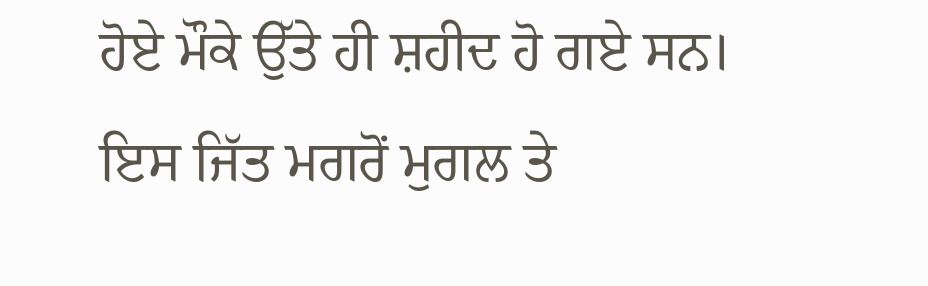ਹੋਏ ਮੌਕੇ ਉੱਤੇ ਹੀ ਸ਼ਹੀਦ ਹੋ ਗਏ ਸਨ।
ਇਸ ਜਿੱਤ ਮਗਰੋਂ ਮੁਗਲ ਤੇ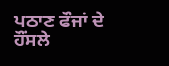ਪਠਾਣ ਫੌਜਾਂ ਦੇ ਹੌਂਸਲੇ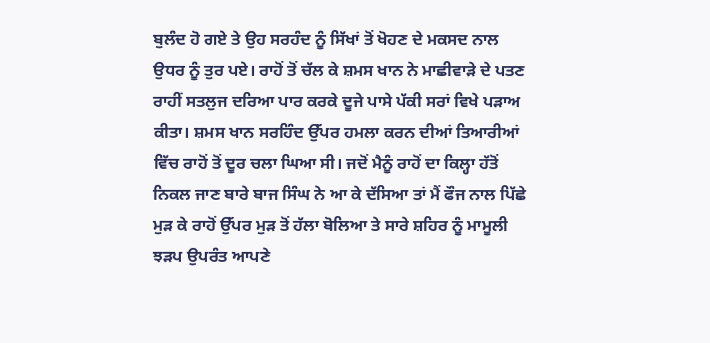ਬੁਲੰਦ ਹੋ ਗਏ ਤੇ ਉਹ ਸਰਹੰਦ ਨੂੰ ਸਿੱਖਾਂ ਤੋਂ ਖੋਹਣ ਦੇ ਮਕਸਦ ਨਾਲ ਉਧਰ ਨੂੰ ਤੁਰ ਪਏ। ਰਾਹੋਂ ਤੋਂ ਚੱਲ ਕੇ ਸ਼ਮਸ ਖਾਨ ਨੇ ਮਾਛੀਵਾੜੇ ਦੇ ਪਤਣ ਰਾਹੀਂ ਸਤਲੁਜ ਦਰਿਆ ਪਾਰ ਕਰਕੇ ਦੂਜੇ ਪਾਸੇ ਪੱਕੀ ਸਰਾਂ ਵਿਖੇ ਪੜਾਅ ਕੀਤਾ। ਸ਼ਮਸ ਖਾਨ ਸਰਹਿੰਦ ਉੱਪਰ ਹਮਲਾ ਕਰਨ ਦੀਆਂ ਤਿਆਰੀਆਂ ਵਿੱਚ ਰਾਹੋਂ ਤੋਂ ਦੂਰ ਚਲਾ ਘਿਆ ਸੀ। ਜਦੋਂ ਮੈਨੂੰ ਰਾਹੋਂ ਦਾ ਕਿਲ੍ਹਾ ਹੱਤੋਂ ਨਿਕਲ ਜਾਣ ਬਾਰੇ ਬਾਜ ਸਿੰਘ ਨੇ ਆ ਕੇ ਦੱਸਿਆ ਤਾਂ ਮੈਂ ਫੌਜ ਨਾਲ ਪਿੱਛੇ ਮੁੜ ਕੇ ਰਾਹੋਂ ਉੱਪਰ ਮੁੜ ਤੋਂ ਹੱਲਾ ਬੋਲਿਆ ਤੇ ਸਾਰੇ ਸ਼ਹਿਰ ਨੂੰ ਮਾਮੂਲੀ ਝੜਪ ਉਪਰੰਤ ਆਪਣੇ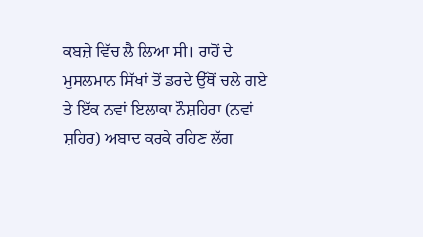ਕਬਜ਼ੇ ਵਿੱਚ ਲੈ ਲਿਆ ਸੀ। ਰਾਹੋਂ ਦੇ ਮੁਸਲਮਾਨ ਸਿੱਖਾਂ ਤੋਂ ਡਰਦੇ ਉੱਥੋਂ ਚਲੇ ਗਏ ਤੇ ਇੱਕ ਨਵਾਂ ਇਲਾਕਾ ਨੌਸ਼ਹਿਰਾ (ਨਵਾਂ ਸ਼ਹਿਰ) ਅਬਾਦ ਕਰਕੇ ਰਹਿਣ ਲੱਗ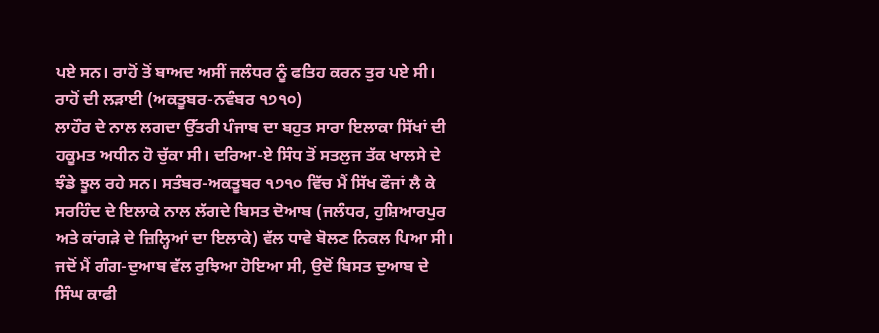ਪਏ ਸਨ। ਰਾਹੋਂ ਤੋਂ ਬਾਅਦ ਅਸੀਂ ਜਲੰਧਰ ਨੂੰ ਫਤਿਹ ਕਰਨ ਤੁਰ ਪਏ ਸੀ।
ਰਾਹੋਂ ਦੀ ਲੜਾਈ (ਅਕਤੂਬਰ-ਨਵੰਬਰ ੧੭੧੦)
ਲਾਹੌਰ ਦੇ ਨਾਲ ਲਗਦਾ ਉੱਤਰੀ ਪੰਜਾਬ ਦਾ ਬਹੁਤ ਸਾਰਾ ਇਲਾਕਾ ਸਿੱਖਾਂ ਦੀ ਹਕੂਮਤ ਅਧੀਨ ਹੋ ਚੁੱਕਾ ਸੀ। ਦਰਿਆ-ਏ ਸਿੰਧ ਤੋਂ ਸਤਲੁਜ ਤੱਕ ਖਾਲਸੇ ਦੇ ਝੰਡੇ ਝੂਲ ਰਹੇ ਸਨ। ਸਤੰਬਰ-ਅਕਤੂਬਰ ੧੭੧੦ ਵਿੱਚ ਮੈਂ ਸਿੱਖ ਫੌਜਾਂ ਲੈ ਕੇ ਸਰਹਿੰਦ ਦੇ ਇਲਾਕੇ ਨਾਲ ਲੱਗਦੇ ਬਿਸਤ ਦੋਆਬ (ਜਲੰਧਰ, ਹੁਸ਼ਿਆਰਪੁਰ ਅਤੇ ਕਾਂਗੜੇ ਦੇ ਜ਼ਿਲ੍ਹਿਆਂ ਦਾ ਇਲਾਕੇ) ਵੱਲ ਧਾਵੇ ਬੋਲਣ ਨਿਕਲ ਪਿਆ ਸੀ। ਜਦੋਂ ਮੈਂ ਗੰਗ-ਦੁਆਬ ਵੱਲ ਰੁਝਿਆ ਹੋਇਆ ਸੀ, ਉਦੋਂ ਬਿਸਤ ਦੁਆਬ ਦੇ ਸਿੰਘ ਕਾਫੀ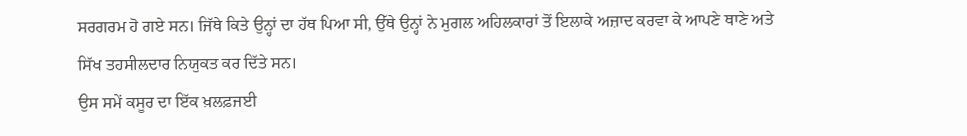ਸਰਗਰਮ ਹੋ ਗਏ ਸਨ। ਜਿੱਥੇ ਕਿਤੇ ਉਨ੍ਹਾਂ ਦਾ ਹੱਥ ਪਿਆ ਸੀ, ਉੱਥੇ ਉਨ੍ਹਾਂ ਨੇ ਮੁਗਲ ਅਹਿਲਕਾਰਾਂ ਤੋਂ ਇਲਾਕੇ ਅਜ਼ਾਦ ਕਰਵਾ ਕੇ ਆਪਣੇ ਥਾਣੇ ਅਤੇ ਸਿੱਖ ਤਹਸੀਲਦਾਰ ਨਿਯੁਕਤ ਕਰ ਦਿੱਤੇ ਸਨ।
ਉਸ ਸਮੇਂ ਕਸੂਰ ਦਾ ਇੱਕ ਖ਼ਲਫ਼ਜਈ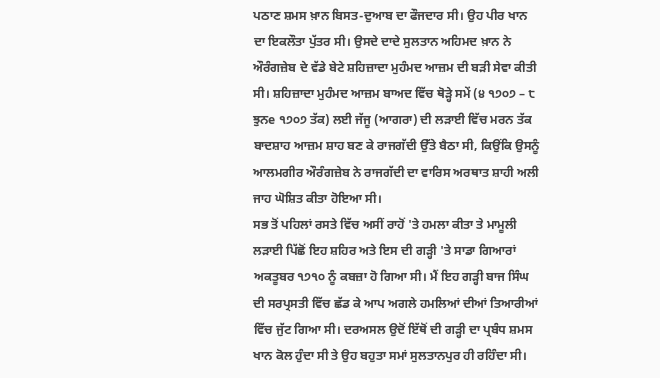ਪਠਾਣ ਸ਼ਮਸ ਖ਼ਾਨ ਬਿਸਤ-ਦੁਆਬ ਦਾ ਫੌਜਦਾਰ ਸੀ। ਉਹ ਪੀਰ ਖਾਨ ਦਾ ਇਕਲੌਤਾ ਪੁੱਤਰ ਸੀ। ਉਸਦੇ ਦਾਦੇ ਸੁਲਤਾਨ ਅਹਿਮਦ ਖ਼ਾਨ ਨੇ ਔਰੰਗਜ਼ੇਬ ਦੇ ਵੱਡੇ ਬੇਟੇ ਸ਼ਹਿਜ਼ਾਦਾ ਮੁਹੰਮਦ ਆਜ਼ਮ ਦੀ ਬੜੀ ਸੇਵਾ ਕੀਤੀ ਸੀ। ਸ਼ਹਿਜ਼ਾਦਾ ਮੁਹੰਮਦ ਆਜ਼ਮ ਬਾਅਦ ਵਿੱਚ ਥੋੜ੍ਹੇ ਸਮੇਂ (੪ ੧੭੦੭ – ੮ ਝੁਨe ੧੭੦੭ ਤੱਕ) ਲਈ ਜੱਜੂ (ਆਗਰਾ) ਦੀ ਲੜਾਈ ਵਿੱਚ ਮਰਨ ਤੱਕ ਬਾਦਸ਼ਾਹ ਆਜ਼ਮ ਸ਼ਾਹ ਬਣ ਕੇ ਰਾਜਗੱਦੀ ਉੱਤੇ ਬੈਠਾ ਸੀ, ਕਿਉਂਕਿ ਉਸਨੂੰ ਆਲਮਗੀਰ ਔਰੰਗਜ਼ੇਬ ਨੇ ਰਾਜਗੱਦੀ ਦਾ ਵਾਰਿਸ ਅਰਥਾਤ ਸ਼ਾਹੀ ਅਲੀ ਜਾਹ ਘੋਸ਼ਿਤ ਕੀਤਾ ਹੋਇਆ ਸੀ।
ਸਭ ਤੋਂ ਪਹਿਲਾਂ ਰਸਤੇ ਵਿੱਚ ਅਸੀਂ ਰਾਹੋਂ 'ਤੇ ਹਮਲਾ ਕੀਤਾ ਤੇ ਮਾਮੂਲੀ ਲੜਾਈ ਪਿੱਛੋਂ ਇਹ ਸ਼ਹਿਰ ਅਤੇ ਇਸ ਦੀ ਗੜ੍ਹੀ 'ਤੇ ਸਾਡਾ ਗਿਆਰਾਂ ਅਕਤੂਬਰ ੧੭੧੦ ਨੂੰ ਕਬਜ਼ਾ ਹੋ ਗਿਆ ਸੀ। ਮੈਂ ਇਹ ਗੜ੍ਹੀ ਬਾਜ ਸਿੰਘ ਦੀ ਸਰਪ੍ਰਸਤੀ ਵਿੱਚ ਛੱਡ ਕੇ ਆਪ ਅਗਲੇ ਹਮਲਿਆਂ ਦੀਆਂ ਤਿਆਰੀਆਂ ਵਿੱਚ ਜੁੱਟ ਗਿਆ ਸੀ। ਦਰਅਸਲ ਉਦੋਂ ਇੱਥੋਂ ਦੀ ਗੜ੍ਹੀ ਦਾ ਪ੍ਰਬੰਧ ਸ਼ਮਸ ਖਾਨ ਕੋਲ ਹੁੰਦਾ ਸੀ ਤੇ ਉਹ ਬਹੁਤਾ ਸਮਾਂ ਸੁਲਤਾਨਪੁਰ ਹੀ ਰਹਿੰਦਾ ਸੀ।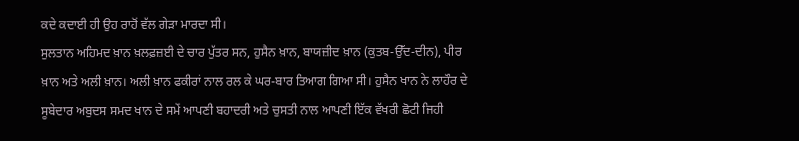ਕਦੇ ਕਦਾਈ ਹੀ ਉਹ ਰਾਹੋਂ ਵੱਲ ਗੇੜਾ ਮਾਰਦਾ ਸੀ।
ਸੁਲਤਾਨ ਅਹਿਮਦ ਖ਼ਾਨ ਖ਼ਲਫ਼ਜ਼ਈ ਦੇ ਚਾਰ ਪੁੱਤਰ ਸਨ, ਹੁਸੈਨ ਖ਼ਾਨ, ਬਾਯਜ਼ੀਦ ਖ਼ਾਨ (ਕੁਤਬ-ਉੱਦ-ਦੀਨ), ਪੀਰ ਖ਼ਾਨ ਅਤੇ ਅਲੀ ਖ਼ਾਨ। ਅਲੀ ਖ਼ਾਨ ਫਕੀਰਾਂ ਨਾਲ ਰਲ ਕੇ ਘਰ-ਬਾਰ ਤਿਆਗ ਗਿਆ ਸੀ। ਹੁਸੈਨ ਖਾਨ ਨੇ ਲਾਹੌਰ ਦੇ ਸੂਬੇਦਾਰ ਅਬੁਦਸ ਸਮਦ ਖਾਨ ਦੇ ਸਮੇਂ ਆਪਣੀ ਬਹਾਦਰੀ ਅਤੇ ਚੁਸਤੀ ਨਾਲ ਆਪਣੀ ਇੱਕ ਵੱਖਰੀ ਛੋਟੀ ਜਿਹੀ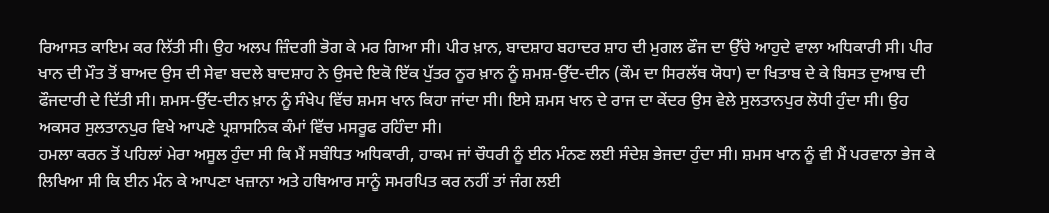ਰਿਆਸਤ ਕਾਇਮ ਕਰ ਲਿੱਤੀ ਸੀ। ਉਹ ਅਲਪ ਜ਼ਿੰਦਗੀ ਭੋਗ ਕੇ ਮਰ ਗਿਆ ਸੀ। ਪੀਰ ਖ਼ਾਨ, ਬਾਦਸ਼ਾਹ ਬਹਾਦਰ ਸ਼ਾਹ ਦੀ ਮੁਗਲ ਫੌਜ ਦਾ ਉੱਚੇ ਆਹੁਦੇ ਵਾਲਾ ਅਧਿਕਾਰੀ ਸੀ। ਪੀਰ ਖਾਨ ਦੀ ਮੌਤ ਤੋਂ ਬਾਅਦ ਉਸ ਦੀ ਸੇਵਾ ਬਦਲੇ ਬਾਦਸ਼ਾਹ ਨੇ ਉਸਦੇ ਇਕੋ ਇੱਕ ਪੁੱਤਰ ਨੂਰ ਖ਼ਾਨ ਨੂੰ ਸ਼ਮਸ਼-ਉੱਦ-ਦੀਨ (ਕੌਮ ਦਾ ਸਿਰਲੱਥ ਯੋਧਾ) ਦਾ ਖਿਤਾਬ ਦੇ ਕੇ ਬਿਸਤ ਦੁਆਬ ਦੀ ਫੌਜਦਾਰੀ ਦੇ ਦਿੱਤੀ ਸੀ। ਸ਼ਮਸ-ਉੱਦ-ਦੀਨ ਖ਼ਾਨ ਨੂੰ ਸੰਖੇਪ ਵਿੱਚ ਸ਼ਮਸ ਖਾਨ ਕਿਹਾ ਜਾਂਦਾ ਸੀ। ਇਸੇ ਸ਼ਮਸ ਖਾਨ ਦੇ ਰਾਜ ਦਾ ਕੇਂਦਰ ਉਸ ਵੇਲੇ ਸੁਲਤਾਨਪੁਰ ਲੋਧੀ ਹੁੰਦਾ ਸੀ। ਉਹ ਅਕਸਰ ਸੁਲਤਾਨਪੁਰ ਵਿਖੇ ਆਪਣੇ ਪ੍ਰਸ਼ਾਸਨਿਕ ਕੰਮਾਂ ਵਿੱਚ ਮਸਰੂਫ ਰਹਿੰਦਾ ਸੀ।
ਹਮਲਾ ਕਰਨ ਤੋਂ ਪਹਿਲਾਂ ਮੇਰਾ ਅਸੂਲ ਹੁੰਦਾ ਸੀ ਕਿ ਮੈਂ ਸਬੰਧਿਤ ਅਧਿਕਾਰੀ, ਹਾਕਮ ਜਾਂ ਚੌਧਰੀ ਨੂੰ ਈਨ ਮੰਨਣ ਲਈ ਸੰਦੇਸ਼ ਭੇਜਦਾ ਹੁੰਦਾ ਸੀ। ਸ਼ਮਸ ਖਾਨ ਨੂੰ ਵੀ ਮੈਂ ਪਰਵਾਨਾ ਭੇਜ ਕੇ ਲਿਖਿਆ ਸੀ ਕਿ ਈਨ ਮੰਨ ਕੇ ਆਪਣਾ ਖਜ਼ਾਨਾ ਅਤੇ ਹਥਿਆਰ ਸਾਨੂੰ ਸਮਰਪਿਤ ਕਰ ਨਹੀਂ ਤਾਂ ਜੰਗ ਲਈ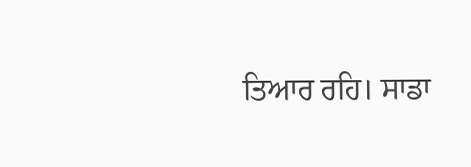ਤਿਆਰ ਰਹਿ। ਸਾਡਾ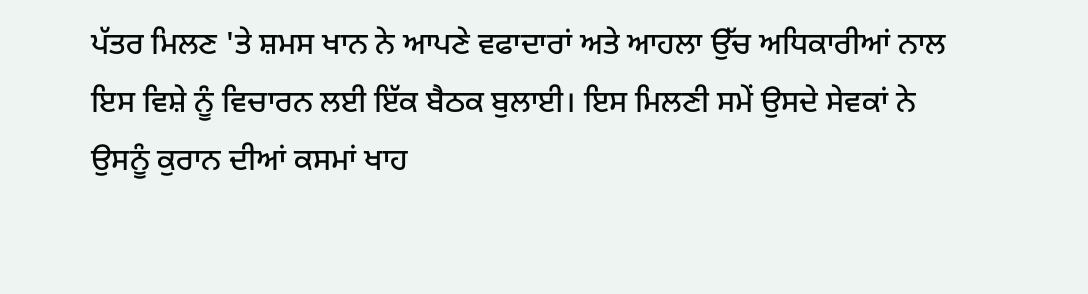ਪੱਤਰ ਮਿਲਣ 'ਤੇ ਸ਼ਮਸ ਖਾਨ ਨੇ ਆਪਣੇ ਵਫਾਦਾਰਾਂ ਅਤੇ ਆਹਲਾ ਉੱਚ ਅਧਿਕਾਰੀਆਂ ਨਾਲ ਇਸ ਵਿਸ਼ੇ ਨੂੰ ਵਿਚਾਰਨ ਲਈ ਇੱਕ ਬੈਠਕ ਬੁਲਾਈ। ਇਸ ਮਿਲਣੀ ਸਮੇਂ ਉਸਦੇ ਸੇਵਕਾਂ ਨੇ ਉਸਨੂੰ ਕੁਰਾਨ ਦੀਆਂ ਕਸਮਾਂ ਖਾਹ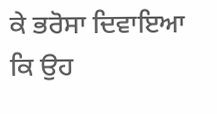ਕੇ ਭਰੋਸਾ ਦਿਵਾਇਆ ਕਿ ਉਹ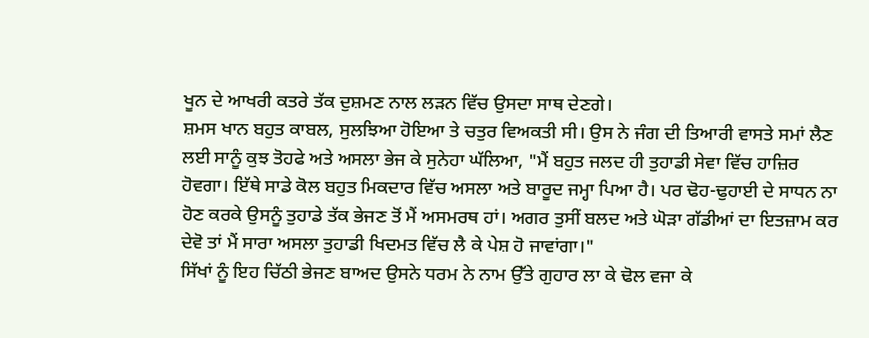ਖੂਨ ਦੇ ਆਖਰੀ ਕਤਰੇ ਤੱਕ ਦੁਸ਼ਮਣ ਨਾਲ ਲੜਨ ਵਿੱਚ ਉਸਦਾ ਸਾਥ ਦੇਣਗੇ।
ਸ਼ਮਸ ਖਾਨ ਬਹੁਤ ਕਾਬਲ, ਸੁਲਝਿਆ ਹੋਇਆ ਤੇ ਚਤੁਰ ਵਿਅਕਤੀ ਸੀ। ਉਸ ਨੇ ਜੰਗ ਦੀ ਤਿਆਰੀ ਵਾਸਤੇ ਸਮਾਂ ਲੈਣ ਲਈ ਸਾਨੂੰ ਕੁਝ ਤੋਹਫੇ ਅਤੇ ਅਸਲਾ ਭੇਜ ਕੇ ਸੁਨੇਹਾ ਘੱਲਿਆ, "ਮੈਂ ਬਹੁਤ ਜਲਦ ਹੀ ਤੁਹਾਡੀ ਸੇਵਾ ਵਿੱਚ ਹਾਜ਼ਿਰ ਹੋਵਗਾ। ਇੱਥੇ ਸਾਡੇ ਕੋਲ ਬਹੁਤ ਮਿਕਦਾਰ ਵਿੱਚ ਅਸਲਾ ਅਤੇ ਬਾਰੂਦ ਜਮ੍ਹਾ ਪਿਆ ਹੈ। ਪਰ ਢੋਹ-ਢੁਹਾਈ ਦੇ ਸਾਧਨ ਨਾ ਹੋਣ ਕਰਕੇ ਉਸਨੂੰ ਤੁਹਾਡੇ ਤੱਕ ਭੇਜਣ ਤੋਂ ਮੈਂ ਅਸਮਰਥ ਹਾਂ। ਅਗਰ ਤੁਸੀਂ ਬਲਦ ਅਤੇ ਘੋੜਾ ਗੱਡੀਆਂ ਦਾ ਇਤਜ਼ਾਮ ਕਰ ਦੇਵੋ ਤਾਂ ਮੈਂ ਸਾਰਾ ਅਸਲਾ ਤੁਹਾਡੀ ਖਿਦਮਤ ਵਿੱਚ ਲੈ ਕੇ ਪੇਸ਼ ਹੋ ਜਾਵਾਂਗਾ।"
ਸਿੱਖਾਂ ਨੂੰ ਇਹ ਚਿੱਠੀ ਭੇਜਣ ਬਾਅਦ ਉਸਨੇ ਧਰਮ ਨੇ ਨਾਮ ਉੱਤੇ ਗੁਹਾਰ ਲਾ ਕੇ ਢੋਲ ਵਜਾ ਕੇ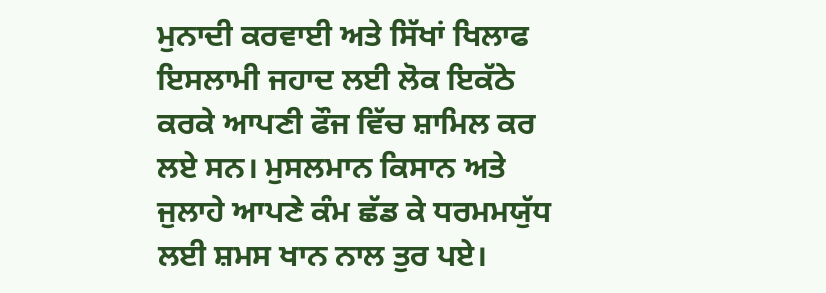ਮੁਨਾਦੀ ਕਰਵਾਈ ਅਤੇ ਸਿੱਖਾਂ ਖਿਲਾਫ ਇਸਲਾਮੀ ਜਹਾਦ ਲਈ ਲੋਕ ਇਕੱਠੇ ਕਰਕੇ ਆਪਣੀ ਫੌਜ ਵਿੱਚ ਸ਼ਾਮਿਲ ਕਰ ਲਏ ਸਨ। ਮੁਸਲਮਾਨ ਕਿਸਾਨ ਅਤੇ ਜੁਲਾਹੇ ਆਪਣੇ ਕੰਮ ਛੱਡ ਕੇ ਧਰਮਮਯੁੱਧ ਲਈ ਸ਼ਮਸ ਖਾਨ ਨਾਲ ਤੁਰ ਪਏ।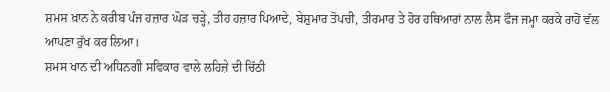ਸ਼ਮਸ ਖ਼ਾਨ ਨੇ ਕਰੀਬ ਪੰਜ ਹਜ਼ਾਰ ਘੋੜ ਚੜ੍ਹੇ, ਤੀਹ ਹਜ਼ਾਰ ਪਿਆਦੇ, ਬੇਸ਼ੁਮਾਰ ਤੋਪਚੀ, ਤੀਰਮਾਰ ਤੇ ਹੋਰ ਹਥਿਆਰਾਂ ਨਾਲ ਲੈਸ ਫੌਜ ਜਮ੍ਹਾ ਕਰਕੇ ਰਾਹੋਂ ਵੱਲ ਆਪਣਾ ਰੁੱਖ ਕਰ ਲਿਆ।
ਸ਼ਮਸ ਖਾਨ ਦੀ ਅਧਿਨਗੀ ਸਵਿਕਾਰ ਵਾਲੇ ਲਹਿਜ਼ੇ ਦੀ ਚਿੱਠੀ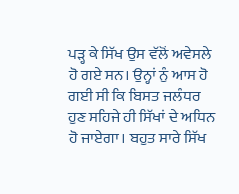ਪੜ੍ਹ ਕੇ ਸਿੱਖ ਉਸ ਵੱਲੋਂ ਅਵੇਸਲੇ ਹੋ ਗਏ ਸਨ। ਉਨ੍ਹਾਂ ਨੁੰ ਆਸ ਹੋ ਗਈ ਸੀ ਕਿ ਬਿਸਤ ਜਲੰਧਰ ਹੁਣ ਸਹਿਜੇ ਹੀ ਸਿੱਖਾਂ ਦੇ ਅਧਿਨ ਹੋ ਜਾਏਗਾ। ਬਹੁਤ ਸਾਰੇ ਸਿੱਖ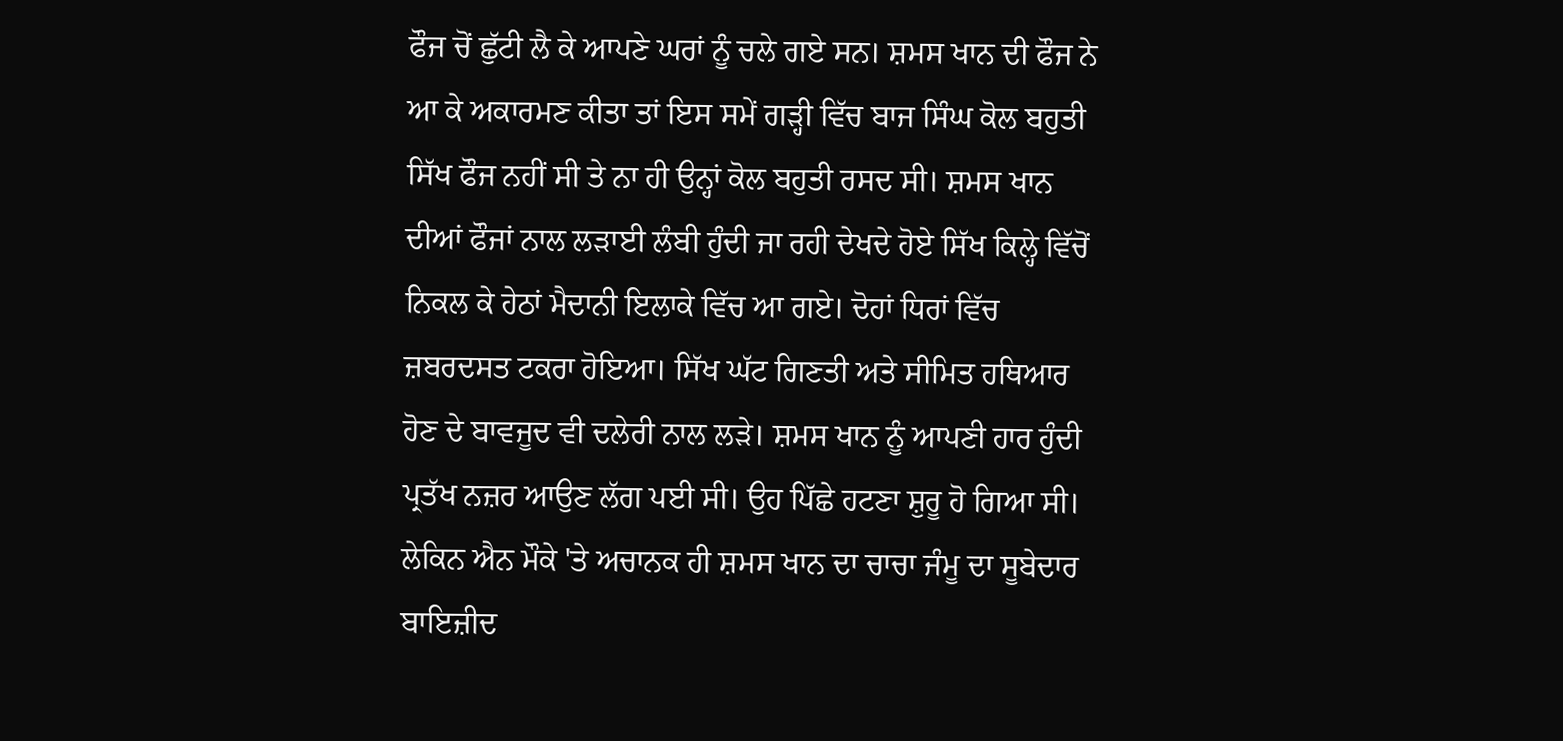ਫੌਜ ਚੋਂ ਛੁੱਟੀ ਲੈ ਕੇ ਆਪਣੇ ਘਰਾਂ ਨੂੰ ਚਲੇ ਗਏ ਸਨ। ਸ਼ਮਸ ਖਾਨ ਦੀ ਫੌਜ ਨੇ ਆ ਕੇ ਅਕਾਰਮਣ ਕੀਤਾ ਤਾਂ ਇਸ ਸਮੇਂ ਗੜ੍ਹੀ ਵਿੱਚ ਬਾਜ ਸਿੰਘ ਕੋਲ ਬਹੁਤੀ ਸਿੱਖ ਫੌਜ ਨਹੀਂ ਸੀ ਤੇ ਨਾ ਹੀ ਉਨ੍ਹਾਂ ਕੋਲ ਬਹੁਤੀ ਰਸਦ ਸੀ। ਸ਼ਮਸ ਖਾਨ ਦੀਆਂ ਫੌਜਾਂ ਨਾਲ ਲੜਾਈ ਲੰਬੀ ਹੁੰਦੀ ਜਾ ਰਹੀ ਦੇਖਦੇ ਹੋਏ ਸਿੱਖ ਕਿਲ੍ਹੇ ਵਿੱਚੋਂ ਨਿਕਲ ਕੇ ਹੇਠਾਂ ਮੈਦਾਨੀ ਇਲਾਕੇ ਵਿੱਚ ਆ ਗਏ। ਦੋਹਾਂ ਧਿਰਾਂ ਵਿੱਚ ਜ਼ਬਰਦਸਤ ਟਕਰਾ ਹੋਇਆ। ਸਿੱਖ ਘੱਟ ਗਿਣਤੀ ਅਤੇ ਸੀਮਿਤ ਹਥਿਆਰ ਹੋਣ ਦੇ ਬਾਵਜੂਦ ਵੀ ਦਲੇਰੀ ਨਾਲ ਲੜੇ। ਸ਼ਮਸ ਖਾਨ ਨੂੰ ਆਪਣੀ ਹਾਰ ਹੁੰਦੀ ਪ੍ਰਤੱਖ ਨਜ਼ਰ ਆਉਣ ਲੱਗ ਪਈ ਸੀ। ਉਹ ਪਿੱਛੇ ਹਟਣਾ ਸ਼ੁਰੂ ਹੋ ਗਿਆ ਸੀ। ਲੇਕਿਨ ਐਨ ਮੌਕੇ 'ਤੇ ਅਚਾਨਕ ਹੀ ਸ਼ਮਸ ਖਾਨ ਦਾ ਚਾਚਾ ਜੰਮੂ ਦਾ ਸੂਬੇਦਾਰ ਬਾਇਜ਼ੀਦ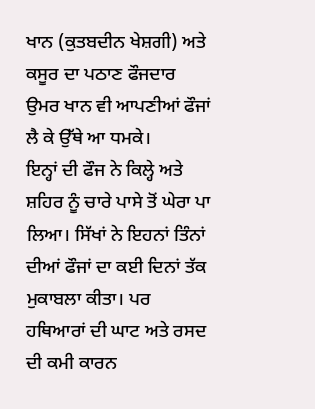ਖਾਨ (ਕੁਤਬਦੀਨ ਖੇਸ਼ਗੀ) ਅਤੇ ਕਸੂਰ ਦਾ ਪਠਾਣ ਫੌਜਦਾਰ ਉਮਰ ਖਾਨ ਵੀ ਆਪਣੀਆਂ ਫੌਜਾਂ ਲੈ ਕੇ ਉੱਥੇ ਆ ਧਮਕੇ।
ਇਨ੍ਹਾਂ ਦੀ ਫੌਜ ਨੇ ਕਿਲ੍ਹੇ ਅਤੇ ਸ਼ਹਿਰ ਨੂੰ ਚਾਰੇ ਪਾਸੇ ਤੋਂ ਘੇਰਾ ਪਾ ਲਿਆ। ਸਿੱਖਾਂ ਨੇ ਇਹਨਾਂ ਤਿੰਨਾਂ ਦੀਆਂ ਫੌਜਾਂ ਦਾ ਕਈ ਦਿਨਾਂ ਤੱਕ ਮੁਕਾਬਲਾ ਕੀਤਾ। ਪਰ ਹਥਿਆਰਾਂ ਦੀ ਘਾਟ ਅਤੇ ਰਸਦ ਦੀ ਕਮੀ ਕਾਰਨ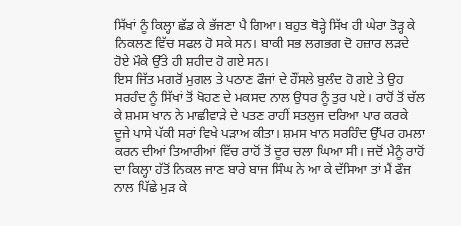ਸਿੱਖਾਂ ਨੂੰ ਕਿਲ੍ਹਾ ਛੱਡ ਕੇ ਭੱਜਣਾ ਪੈ ਗਿਆ। ਬਹੁਤ ਥੋੜ੍ਹੇ ਸਿੱਖ ਹੀ ਘੇਰਾ ਤੋੜ੍ਹ ਕੇ ਨਿਕਲਣ ਵਿੱਚ ਸਫਲ ਹੋ ਸਕੇ ਸਨ। ਬਾਕੀ ਸਭ ਲਗਭਗ ਦੋ ਹਜ਼ਾਰ ਲੜਦੇ ਹੋਏ ਮੌਕੇ ਉੱਤੇ ਹੀ ਸ਼ਹੀਦ ਹੋ ਗਏ ਸਨ।
ਇਸ ਜਿੱਤ ਮਗਰੋਂ ਮੁਗਲ ਤੇ ਪਠਾਣ ਫੌਜਾਂ ਦੇ ਹੌਂਸਲੇ ਬੁਲੰਦ ਹੋ ਗਏ ਤੇ ਉਹ ਸਰਹੰਦ ਨੂੰ ਸਿੱਖਾਂ ਤੋਂ ਖੋਹਣ ਦੇ ਮਕਸਦ ਨਾਲ ਉਧਰ ਨੂੰ ਤੁਰ ਪਏ। ਰਾਹੋਂ ਤੋਂ ਚੱਲ ਕੇ ਸ਼ਮਸ ਖਾਨ ਨੇ ਮਾਛੀਵਾੜੇ ਦੇ ਪਤਣ ਰਾਹੀਂ ਸਤਲੁਜ ਦਰਿਆ ਪਾਰ ਕਰਕੇ ਦੂਜੇ ਪਾਸੇ ਪੱਕੀ ਸਰਾਂ ਵਿਖੇ ਪੜਾਅ ਕੀਤਾ। ਸ਼ਮਸ ਖਾਨ ਸਰਹਿੰਦ ਉੱਪਰ ਹਮਲਾ ਕਰਨ ਦੀਆਂ ਤਿਆਰੀਆਂ ਵਿੱਚ ਰਾਹੋਂ ਤੋਂ ਦੂਰ ਚਲਾ ਘਿਆ ਸੀ। ਜਦੋਂ ਮੈਨੂੰ ਰਾਹੋਂ ਦਾ ਕਿਲ੍ਹਾ ਹੱਤੋਂ ਨਿਕਲ ਜਾਣ ਬਾਰੇ ਬਾਜ ਸਿੰਘ ਨੇ ਆ ਕੇ ਦੱਸਿਆ ਤਾਂ ਮੈਂ ਫੌਜ ਨਾਲ ਪਿੱਛੇ ਮੁੜ ਕੇ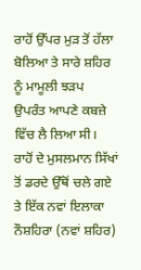ਰਾਹੋਂ ਉੱਪਰ ਮੁੜ ਤੋਂ ਹੱਲਾ ਬੋਲਿਆ ਤੇ ਸਾਰੇ ਸ਼ਹਿਰ ਨੂੰ ਮਾਮੂਲੀ ਝੜਪ ਉਪਰੰਤ ਆਪਣੇ ਕਬਜ਼ੇ ਵਿੱਚ ਲੈ ਲਿਆ ਸੀ। ਰਾਹੋਂ ਦੇ ਮੁਸਲਮਾਨ ਸਿੱਖਾਂ ਤੋਂ ਡਰਦੇ ਉੱਥੋਂ ਚਲੇ ਗਏ ਤੇ ਇੱਕ ਨਵਾਂ ਇਲਾਕਾ ਨੌਸ਼ਹਿਰਾ (ਨਵਾਂ ਸ਼ਹਿਰ)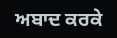ਅਬਾਦ ਕਰਕੇ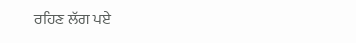ਰਹਿਣ ਲੱਗ ਪਏ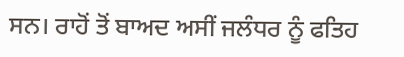ਸਨ। ਰਾਹੋਂ ਤੋਂ ਬਾਅਦ ਅਸੀਂ ਜਲੰਧਰ ਨੂੰ ਫਤਿਹ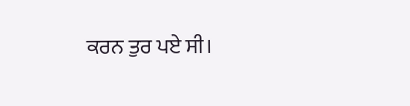ਕਰਨ ਤੁਰ ਪਏ ਸੀ।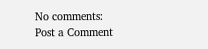No comments:
Post a Comment